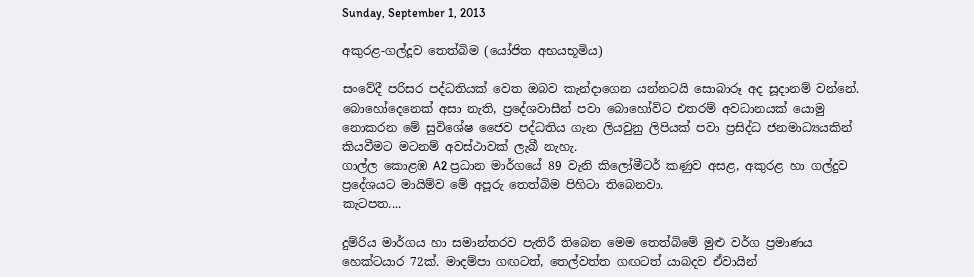Sunday, September 1, 2013

අකුරළ-ගල්දූව තෙත්බිම (යෝජිත අභයභූමිය)

සංවේදී පරිසර පද්ධතියක් වෙත ඔබව කැන්දාගෙන යන්නටයි සොබාරූ අද සූදානම් වන්නේ. බොහෝදෙනෙක් අසා නැති, ප්‍රදේශවාසීන් පවා බොහෝවිට එතරම් අවධානයක් යොමු නොකරන මේ සුවිශේෂ ජෛව පද්ධතිය ගැන ලියවුනු ලිපියක් පවා ප්‍රසිද්ධ ජනමාධ්‍යයකින් කියවීමට මටනම් අවස්ථාවක් ලැබී නැහැ.
ගාල්ල කොළඹ A2 ප්‍රධාන මාර්ගයේ 89 වැනි කිලෝමීටර් කණුව අසළ, අකුරළ හා ගල්දුව ප්‍රදේශයට මායිම්ව මේ අපූරු තෙත්බිම පිහිටා තිබෙනවා.
කැටපත....

දුම්රිය මාර්ගය හා සමාන්තරව පැතිරී තිබෙන මෙම තෙත්බිමේ මුළු වර්ග ප්‍රමාණය හෙක්ටයාර 72ක්. මාදම්පා ගඟටත්, තෙල්වත්ත ගඟටත් යාබදව ඒවායින්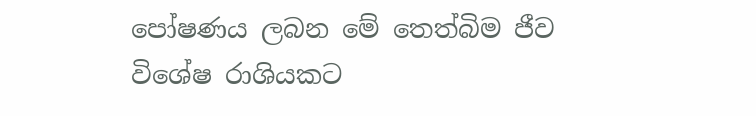පෝෂණය ලබන මේ තෙත්බිම ජීව විශේෂ රාශියකට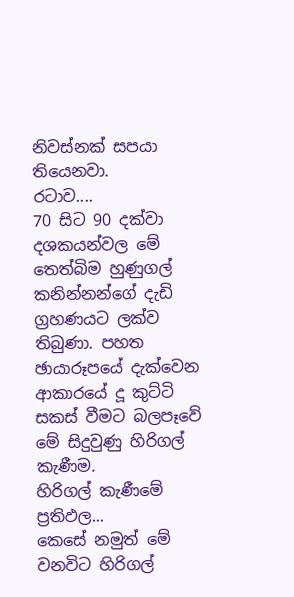නිවස්නක් සපයා තියෙනවා.
රටාව....
70 සිට 90 දක්වා දශකයන්වල මේ තෙත්බිම හුණුගල් කනින්නන්ගේ දැඩි ග්‍රහණයට ලක්ව තිබුණා. පහත ඡායාරූපයේ දැක්වෙන ආකාරයේ දූ කුට්ටි සකස් වීමට බලපෑවේ මේ සිදුවුණු හිරිගල් කැණීම.
හිරිගල් කැණීමේ ප්‍රතිඵල...
කෙසේ නමුත් මේ වනවිට හිරිගල්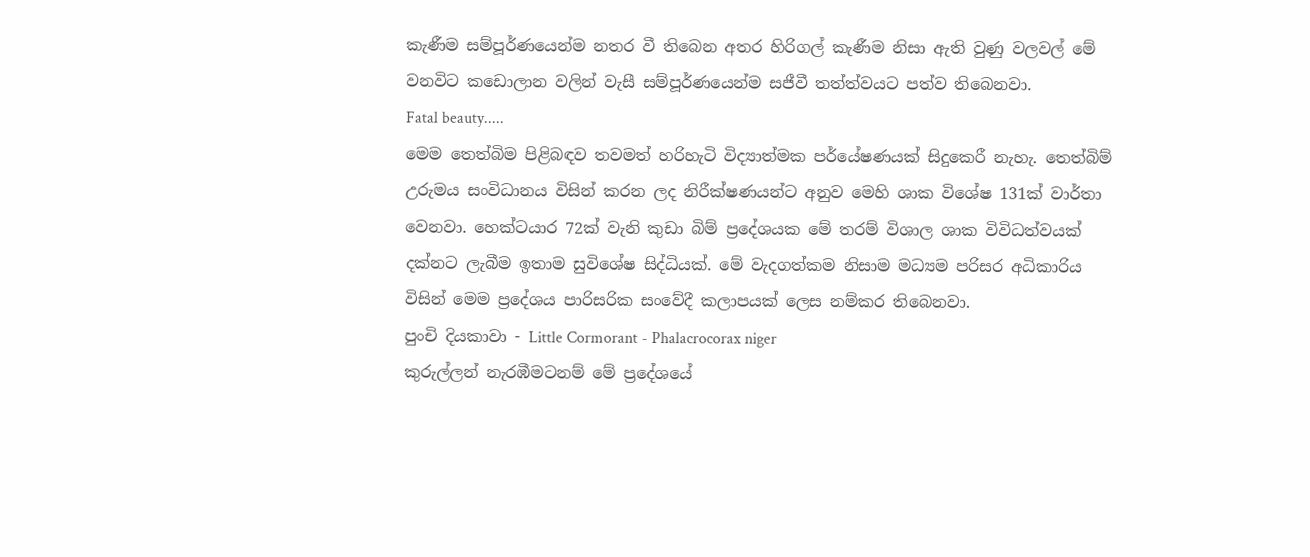කැණීම සම්පූර්ණයෙන්ම නතර වී තිබෙන අතර හිරිගල් කැණීම නිසා ඇති වුණු වලවල් මේ වනවිට කඩොලාන වලින් වැසී සම්පූර්ණයෙන්ම සජීවී තත්ත්වයට පත්ව තිබෙනවා.
Fatal beauty.....
මෙම තෙත්බිම පිළිබඳව තවමත් හරිහැටි විද්‍යාත්මක පර්යේෂණයක් සිදුකෙරී නැහැ. තෙත්බිම් උරුමය සංවිධානය විසින් කරන ලද නිරීක්ෂණයන්ට අනුව මෙහි ශාක විශේෂ 131ක් වාර්තා වෙනවා. හෙක්ටයාර 72ක් වැනි කුඩා බිම් ප්‍රදේශයක මේ තරම් විශාල ශාක විවිධත්වයක් දක්නට ලැබීම ඉතාම සුවිශේෂ සිද්ධියක්. මේ වැදගත්කම නිසාම මධ්‍යම පරිසර අධිකාරිය විසින් මෙම ප්‍රදේශය පාරිසරික සංවේදී කලාපයක් ලෙස නම්කර තිබෙනවා.
පුංචි දියකාවා - Little Cormorant - Phalacrocorax niger
කුරුල්ලන් නැරඹීමටනම් මේ ප්‍රදේශයේ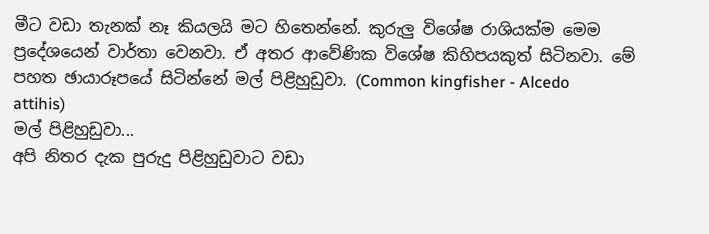මීට වඩා තැනක් නෑ කියලයි මට හිතෙන්නේ. කුරුලු විශේෂ රාශියක්ම මෙම ප්‍රදේශයෙන් වාර්තා වෙනවා. ඒ අතර ආවේණික විශේෂ කිහිපයකුත් සිටිනවා. මේ පහත ඡායාරූපයේ සිටින්නේ මල් පිළිහුඩුවා. (Common kingfisher - Alcedo attihis)
මල් පිළිහුඩුවා...
අපි නිතර දැක පුරුදු පිළිහුඩුවාට වඩා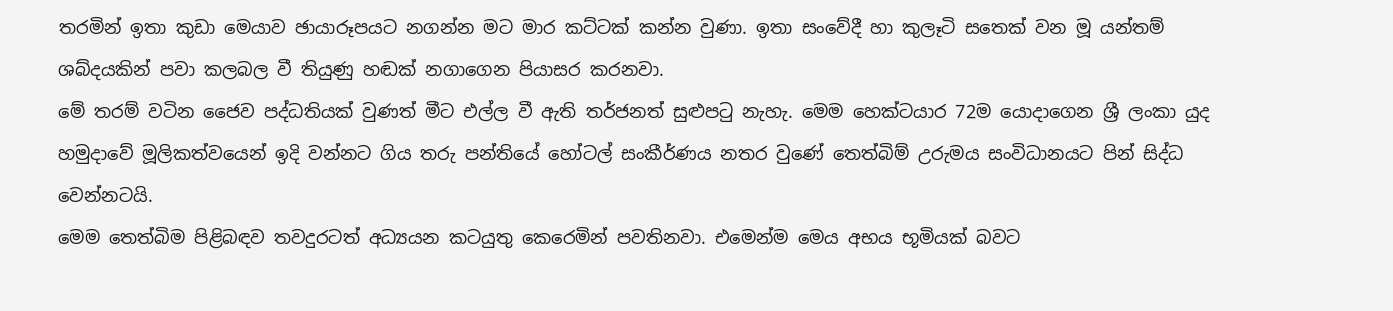තරමින් ඉතා කුඩා මෙයාව ඡායාරූපයට නගන්න මට මාර කට්ටක් කන්න වුණා. ඉතා සංවේදී හා කුලෑටි සතෙක් වන මූ යන්තම් ශබ්දයකින් පවා කලබල වී තියුණු හඬක් නගාගෙන පියාසර කරනවා.
මේ තරම් වටින ජෛව පද්ධතියක් වුණත් මීට එල්ල වී ඇති තර්ජනත් සුළුපටු නැහැ. මෙම හෙක්ටයාර 72ම යොදාගෙන ශ්‍රී ලංකා යුද හමුදාවේ මූලිකත්වයෙන් ඉදි වන්නට ගිය තරු පන්තියේ හෝටල් සංකීර්ණය නතර වුණේ තෙත්බිම් උරුමය සංවිධානයට පින් සිද්ධ වෙන්නටයි.
මෙම තෙත්බිම පිළිබඳව තවදුරටත් අධ්‍යයන කටයුතු කෙරෙමින් පවතිනවා. එමෙන්ම මෙය අභය භූමියක් බවට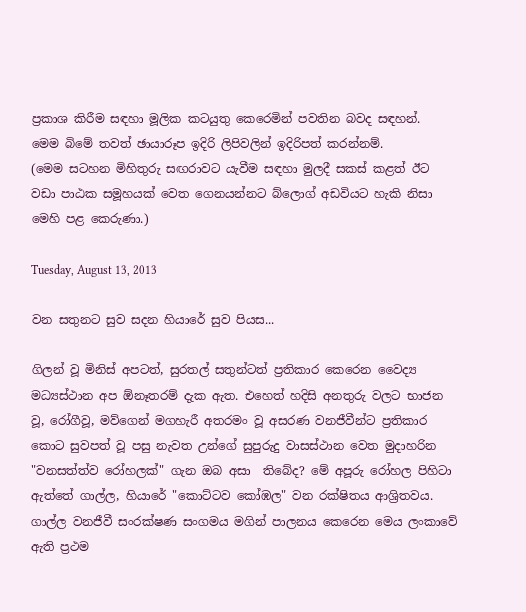ප්‍රකාශ කිරීම සඳහා මූලික කටයුතු කෙරෙමින් පවතින බවද සඳහන්.
මෙම බිමේ තවත් ඡායාරූප ඉදිරි ලිපිවලින් ඉදිරිපත් කරන්නම්.
(මෙම සටහන මිහිතුරු සඟරාවට යැවීම සඳහා මුලදී සකස් කළත් ඊට වඩා පාඨක සමූහයක් වෙත ගෙනයන්නට බ්ලොග් අඩවියට හැකි නිසා මෙහි පළ කෙරුණා.)

Tuesday, August 13, 2013

වන සතුනට සුව සදන හියාරේ සුව පියස...

ගිලන් වූ මිනිස් අපටත්, සුරතල් සතුන්ටත් ප්‍රතිකාර කෙරෙන වෛද්‍ය මධ්‍යස්ථාන අප ඕනෑතරම් දැක ඇත. එහෙත් හදිසි අනතුරු වලට භාජන වූ, රෝගීවූ, මව්ගෙන් මගහැරී අතරමං වූ අසරණ වනජීවීන්ට ප්‍රතිකාර කොට සුවපත් වූ පසු නැවත උන්ගේ සුපුරුදු වාසස්ථාන වෙත මුදාහරින "වනසත්ත්ව රෝහලක්" ගැන ඔබ අසා  තිබේද? මේ අපූරු රෝහල පිහිටා ඇත්තේ ගාල්ල, හියාරේ "කොට්ටව කෝඹල" වන රක්ෂිතය ආශ්‍රිතවය. ගාල්ල වනජීවී සංරක්ෂණ සංගමය මගින් පාලනය කෙරෙන මෙය ලංකාවේ ඇති ප්‍රථම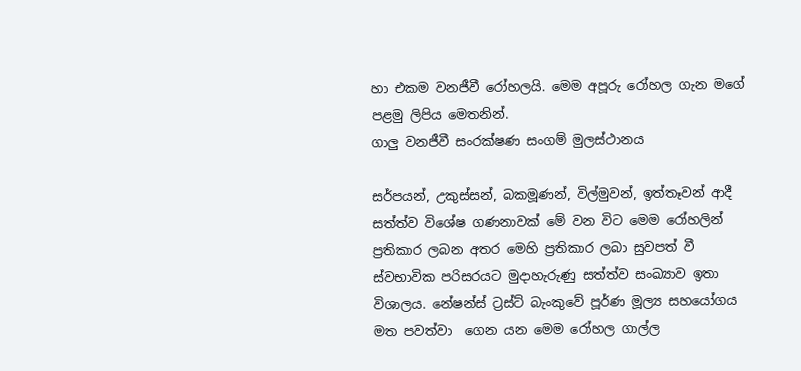හා එකම වනජීවී රෝහලයි. මෙම අපූරු රෝහල ගැන මගේ පළමු ලිපිය මෙතනින්.
ගාලු වනජීවී සංරක්ෂණ සංගම් මුලස්ථානය

සර්පයන්, උකුස්සන්, බකමූණන්, විල්මුවන්, ඉත්තෑවන් ආදී සත්ත්ව විශේෂ ගණනාවක් මේ වන විට මෙම රෝහලින් ප්‍රතිකාර ලබන අතර මෙහි ප්‍රතිකාර ලබා සුවපත් වී ස්වභාවික පරිසරයට මුදාහැරුණු සත්ත්ව සංඛ්‍යාව ඉතා විශාලය. නේෂන්ස් ට්‍රස්ට් බැංකුවේ පූර්ණ මූල්‍ය සහයෝගය මත පවත්වා  ගෙන යන මෙම රෝහල ගාල්ල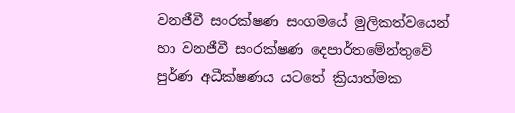වනජීවී සංරක්ෂණ සංගමයේ මුලිකත්වයෙන් හා වනජීවී සංරක්ෂණ දෙපාර්තමේන්තුවේ පුර්ණ අධීක්ෂණය යටතේ ක්‍රියාත්මක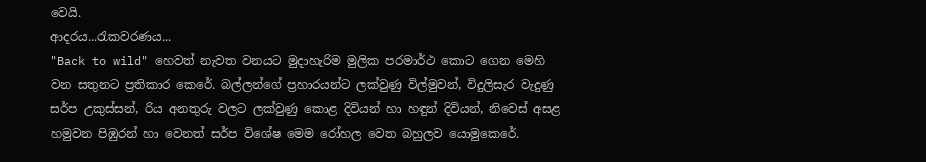වෙයි.
ආදරය...රැකවරණය...
"Back to wild" හෙවත් නැවත වනයට මුදාහැරිම මුලික පරමාර්ථ කොට ගෙන මෙහි වන සතුනට ප්‍රතිකාර කෙරේ. බල්ලන්ගේ ප්‍රහාරයන්ට ලක්වුණු විල්මුවන්, විදුලිසැර වැදුණු සර්ප උකුස්සන්, රිය අනතුරු වලට ලක්වුණු කොළ දිවියන් හා හඳුන් දිවියන්, නිවෙස් අසළ හමුවන පිඹුරන් හා වෙනත් සර්ප විශේෂ මෙම රෝහල වෙත බහුලව යොමුකෙරේ.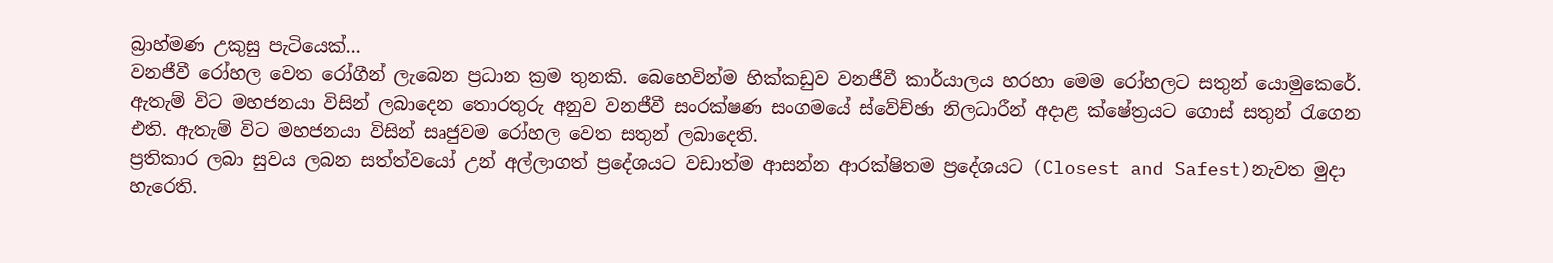බ්‍රාහ්මණ උකුසු පැටියෙක්...
වනජීවී රෝහල වෙත රෝගීන් ලැබෙන ප්‍රධාන ක්‍රම තුනකි. බෙහෙවින්ම හික්කඩුව වනජීවී කාර්යාලය හරහා මෙම රෝහලට සතුන් යොමුකෙරේ. ඇතැම් විට මහජනයා විසින් ලබාදෙන තොරතුරු අනුව වනජීවී සංරක්ෂණ සංගමයේ ස්වේච්ඡා නිලධාරීන් අදාළ ක්ෂේත්‍රයට ගොස් සතුන් රැගෙන එති. ඇතැම් විට මහජනයා විසින් සෘජුවම රෝහල වෙත සතුන් ලබාදෙති.
ප්‍රතිකාර ලබා සුවය ලබන සත්ත්වයෝ උන් අල්ලාගත් ප්‍රදේශයට වඩාත්ම ආසන්න ආරක්ෂිතම ප්‍රදේශයට (Closest and Safest)නැවත මුදා හැරෙති.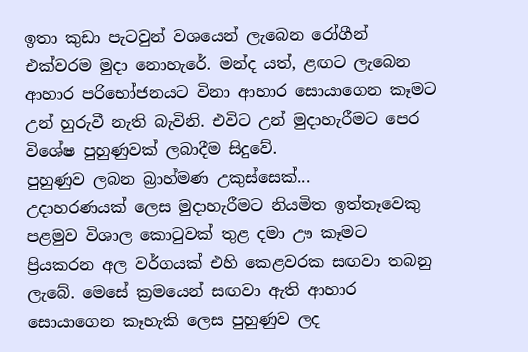ඉතා කුඩා පැටවුන් වශයෙන් ලැබෙන රෝගීන් එක්වරම මුදා නොහැරේ. මන්ද යත්, ළඟට ලැබෙන ආහාර පරිභෝජනයට විනා ආහාර සොයාගෙන කෑමට උන් හුරුවී නැති බැවිනි. එවිට උන් මුදාහැරීමට පෙර විශේෂ පුහුණුවක් ලබාදීම සිදුවේ.
පුහුණුව ලබන බ්‍රාහ්මණ උකුස්සෙක්...
උදාහරණයක් ලෙස මුදාහැරීමට නියමිත ඉත්තෑවෙකු පළමුව විශාල කොටුවක් තුළ දමා ඌ කෑමට ප්‍රියකරන අල වර්ගයක් එහි කෙළවරක සඟවා තබනු ලැබේ. මෙසේ ක්‍රමයෙන් සඟවා ඇති ආහාර සොයාගෙන කෑහැකි ලෙස පුහුණුව ලද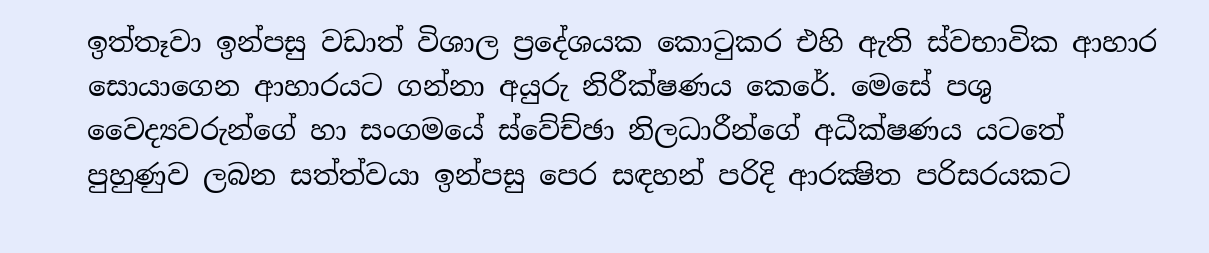ඉත්තෑවා ඉන්පසු වඩාත් විශාල ප්‍රදේශයක කොටුකර එහි ඇති ස්වභාවික ආහාර සොයාගෙන ආහාරයට ගන්නා අයුරු නිරීක්ෂණය කෙරේ. මෙසේ පශු වෛද්‍යවරුන්ගේ හා සංගමයේ ස්වේච්ඡා නිලධාරීන්ගේ අධීක්ෂණය යටතේ පුහුණුව ලබන සත්ත්වයා ඉන්පසු පෙර සඳහන් පරිදි ආරක්‍ෂිත පරිසරයකට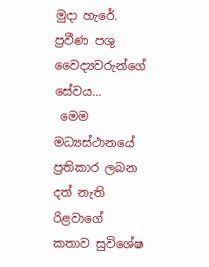මුදා හැරේ.
ප්‍රවීණ පශු වෛද්‍යවරුන්ගේ සේවය...
 මෙම මධ්‍යස්ථානයේ ප්‍රතිකාර ලබන දත් නැති රිළවාගේ කතාව සුවිශේෂ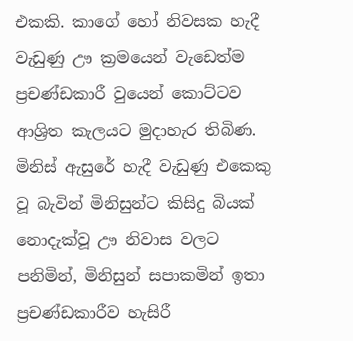එකකි. කාගේ හෝ නිවසක හැදී වැඩුණු ඌ ක්‍රමයෙන් වැඩෙත්ම ප්‍රචණ්ඩකාරී වුයෙන් කොට්ටව ආශ්‍රිත කැලයට මුදාහැර තිබිණ. මිනිස් ඇසුරේ හැදී වැඩුණු එකෙකු වූ බැවින් මිනිසුන්ට කිසිදු බියක් නොදැක්වූ ඌ නිවාස වලට පනිමින්, මිනිසුන් සපාකමින් ඉතා ප්‍රචණ්ඩකාරීව හැසිරී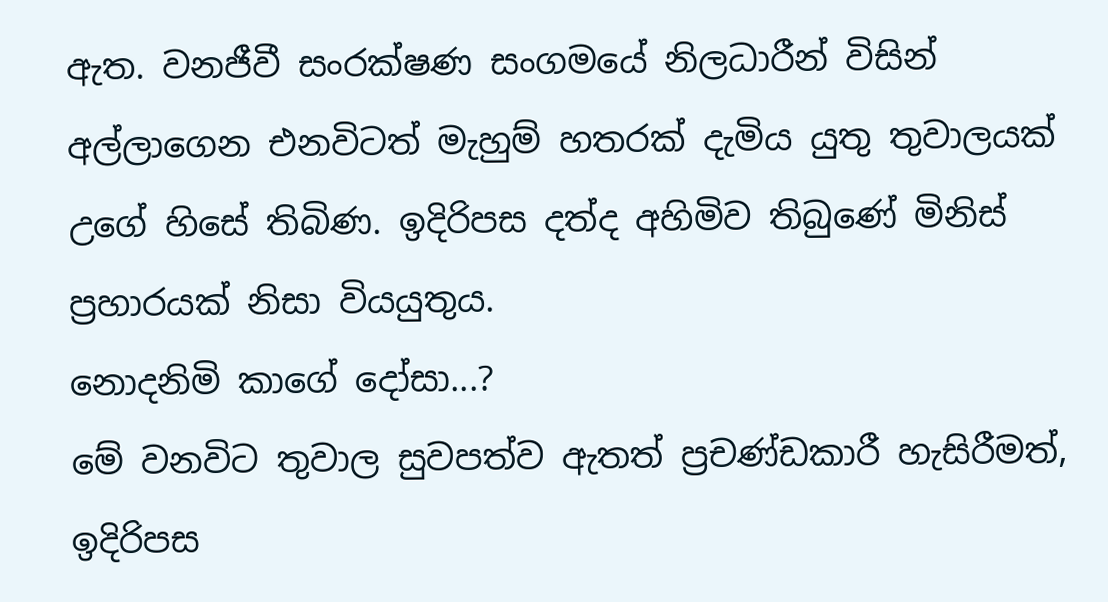ඇත. වනජීවී සංරක්ෂණ සංගමයේ නිලධාරීන් විසින් අල්ලාගෙන එනවිටත් මැහුම් හතරක් දැමිය යුතු තුවාලයක් උගේ හිසේ තිබිණ. ඉදිරිපස දත්ද අහිමිව තිබුණේ මිනිස් ප්‍රහාරයක් නිසා වියයුතුය.
නොදනිමි කාගේ දෝසා...?
මේ වනවිට තුවාල සුවපත්ව ඇතත් ප්‍රචණ්ඩකාරී හැසිරීමත්, ඉදිරිපස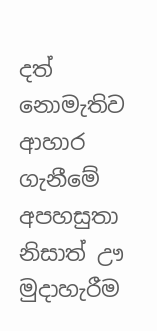දත් නොමැතිව ආහාර ගැනීමේ අපහසුතා නිසාත් ඌ මුදාහැරීම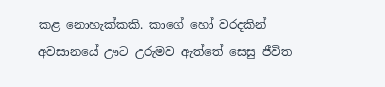කළ නොහැක්කකි. කාගේ හෝ වරදකින් අවසානයේ ඌට උරුමව ඇත්තේ සෙසු ජීවිත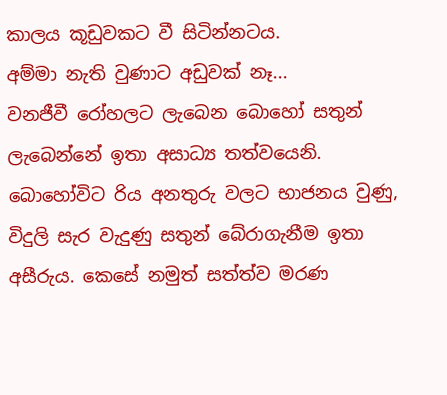කාලය කූඩුවකට වී සිටින්නටය.
අම්මා නැති වුණාට අඩුවක් නෑ...
වනජීවී රෝහලට ලැබෙන බොහෝ සතුන් ලැබෙන්නේ ඉතා අසාධ්‍ය තත්වයෙනි. බොහෝවිට රිය අනතුරු වලට භාජනය වුණු, විදුලි සැර වැදුණු සතුන් බේරාගැනීම ඉතා අසීරුය. කෙසේ නමුත් සත්ත්ව මරණ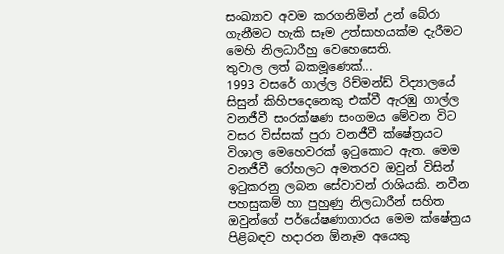සංඛ්‍යාව අවම කරගනිමින් උන් බේරා ගැනීමට හැකි සෑම උත්සාහයක්ම දැරීමට මෙහි නිලධාරීහු වෙහෙසෙති.
තුවාල ලත් බකමූණෙක්...
1993 වසරේ ගාල්ල රිච්මන්ඩ් විද්‍යාලයේ සිසුන් කිහිපදෙනෙකු එක්වී ඇරඹු ගාල්ල වනජීවී සංරක්ෂණ සංගමය මේවන විට වසර විස්සක් පුරා වනජීවී ක්ෂේත්‍රයට විශාල මෙහෙවරක් ඉටුකොට ඇත. මෙම වනජීවී රෝහලට අමතරව ඔවුන් විසින් ඉටුකරනු ලබන සේවාවන් රාශියකි. නවීන පහසුකම් හා පුහුණු නිලධාරීන් සහිත ඔවුන්ගේ පර්යේෂණාගාරය මෙම ක්ෂේත්‍රය පිළිබඳව හදාරන ඕනෑම අයෙකු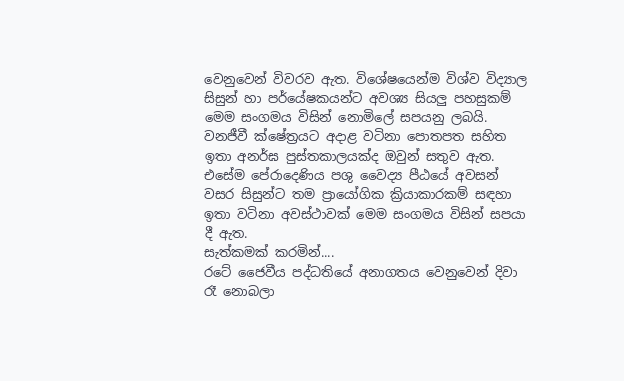වෙනුවෙන් විවරව ඇත. විශේෂයෙන්ම විශ්ව විද්‍යාල සිසුන් හා පර්යේෂකයන්ට අවශ්‍ය සියලු පහසුකම් මෙම සංගමය විසින් නොමිලේ සපයනු ලබයි. වනජීවී ක්ෂේත්‍රයට අදාළ වටිනා පොතපත සහිත ඉතා අනර්ඝ පුස්තකාලයක්ද ඔවුන් සතුව ඇත. එසේම පේරාදෙණිය පශු වෛද්‍ය පීඨයේ අවසන් වසර සිසුන්ට තම ප්‍රායෝගික ක්‍රියාකාරකම් සඳහා ඉතා වටිනා අවස්ථාවක් මෙම සංගමය විසින් සපයා දී ඇත.
සැත්කමක් කරමින්....
රටේ ජෛවීය පද්ධතියේ අනාගතය වෙනුවෙන් දිවා රෑ නොබලා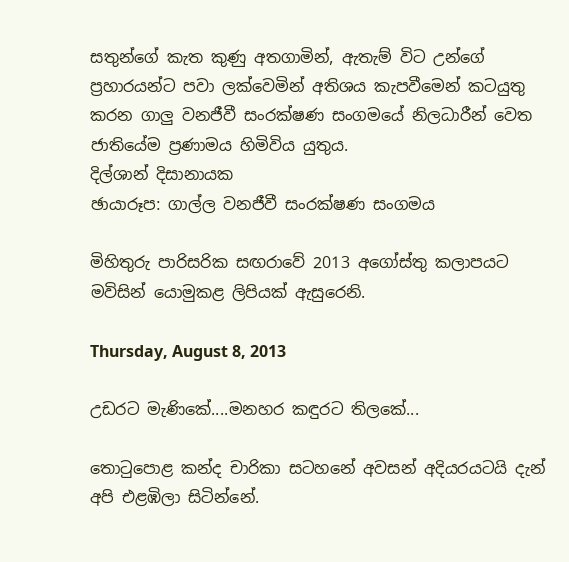සතුන්ගේ කැත කුණු අතගාමින්, ඇතැම් විට උන්ගේ ප්‍රහාරයන්ට පවා ලක්වෙමින් අතිශය කැපවීමෙන් කටයුතු කරන ගාලු වනජීවී සංරක්ෂණ සංගමයේ නිලධාරීන් වෙත ජාතියේම ප්‍රණාමය හිමිවිය යුතුය.
දිල්ශාන් දිසානායක
ඡායාරූප: ගාල්ල වනජීවී සංරක්ෂණ සංගමය

මිහිතුරු පාරිසරික සඟරාවේ 2013 අගෝස්තු කලාපයට මවිසින් යොමුකළ ලිපියක් ඇසුරෙනි.

Thursday, August 8, 2013

උඩරට මැණිකේ....මනහර කඳුරට තිලකේ...

තොටුපොළ කන්ද චාරිකා සටහනේ අවසන් අදියරයටයි දැන් අපි එළඹිලා සිටින්නේ.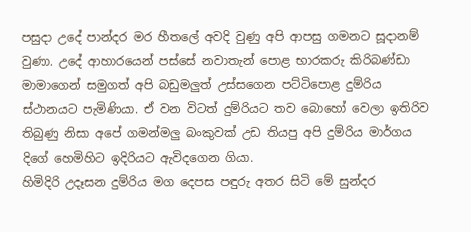පසුදා උදේ පාන්දර මර හීතලේ අවදි වුණු අපි ආපසු ගමනට සූදානම් වුණා. උදේ ආහාරයෙන් පස්සේ නවාතැන් පොළ භාරකරු කිරිබණ්ඩා මාමාගෙන් සමුගත් අපි බඩුමලුත් උස්සගෙන පට්ටිපොළ දුම්රිය ස්ථානයට පැමිණියා. ඒ වන විටත් දුම්රියට තව බොහෝ වෙලා ඉතිරිව තිබුණු නිසා අපේ ගමන්මලු බංකුවක් උඩ තියපු අපි දුම්රිය මාර්ගය දිගේ හෙමිහිට ඉදිරියට ඇවිදගෙන ගියා.
හිමිදිරි උදෑසන දුම්රිය මග දෙපස පඳුරු අතර සිටි මේ සුන්දර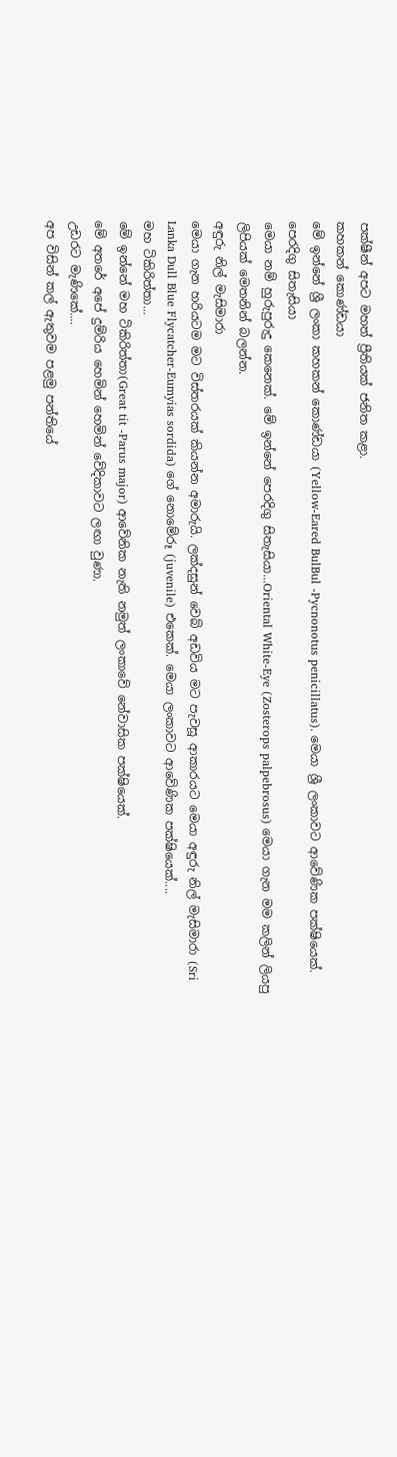පක්ෂීන් අපට මහත් ප්‍රීතියක් ජනිත කළා.
කහකන් කොණ්ඩයා
මේ ඉන්නේ ශ්‍රී ලංකා කහකන් කොණ්ඩයා (Yellow-Eared BulBul -Pycnonotus penicillatus). මෙයා ශ්‍රී ලංකාවට ආවේණික පක්ෂියෙක්.
පෙරදිගු සිතැසියා
මෙයා නම් හුරුපුරුදු කෙනෙක්. මේ ඉන්නේ පෙරදිගු සිතැසියා...Oriental White-Eye (Zosterops palpebrosus) මෙයා ගැන මම කලින් ලියපු ලිපියක් මෙතනින් බලන්න.
අඳුරු නිල් මැසිමාරා
මෙයා ගැන හරියටම මට විස්තරයක් කියන්න අමාරුයි. ලක්දසුන් වෙබ් අඩවිය මට පැවසූ ආකාරයට මෙයා අඳුරු නිල් මැසිමාරා (Sri Lanka Dull Blue Flycatcher-Eumyias sordida) ගේ නොමේරූ (juvenile) එකෙක්. මෙයා ලංකාවට ආවේණික පක්ෂියෙක්....
මහ ටිකිරිත්තා...
මේ ඉන්නේ මහ ටිකිරිත්තා(Great tit -Parus major) ආවේනික නැති නමුත් ලංකාවේ නේවාසික පක්ෂියෙක්.
මේ අතරේ අපේ දුම්රිය හෙමින් හෙමින් වේදිකාවට ලඟා වුණා.
උඩරට මැණිකේ....
අප විසින් කල් ඇතුවම පළමු පන්තියේ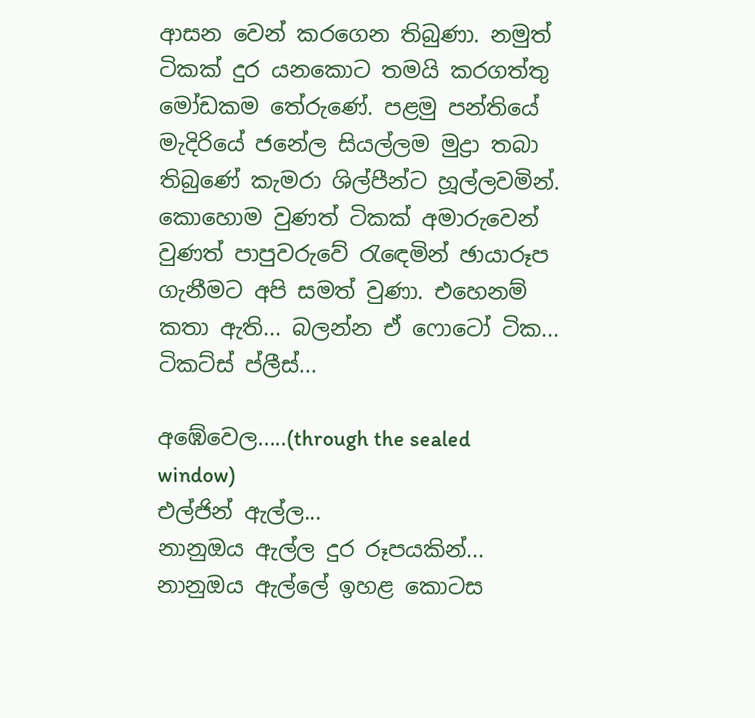ආසන වෙන් කරගෙන තිබුණා. නමුත් ටිකක් දුර යනකොට තමයි කරගත්තු මෝඩකම තේරුණේ. පළමු පන්තියේ මැදිරියේ ජනේල සියල්ලම මුද්‍රා තබා තිබුණේ කැමරා ශිල්පීන්ට හූල්ලවමින්. කොහොම වුණත් ටිකක් අමාරුවෙන් වුණත් පාපුවරුවේ රැඳෙමින් ඡායාරූප ගැනීමට අපි සමත් වුණා. එහෙනම් කතා ඇති... බලන්න ඒ ෆොටෝ ටික...
ටිකට්ස් ප්ලීස්...

අඹේවෙල.....(through the sealed window)
එල්ජින් ඇල්ල...
නානුඔය ඇල්ල දුර රූපයකින්...
නානුඔය ඇල්ලේ ඉහළ කොටස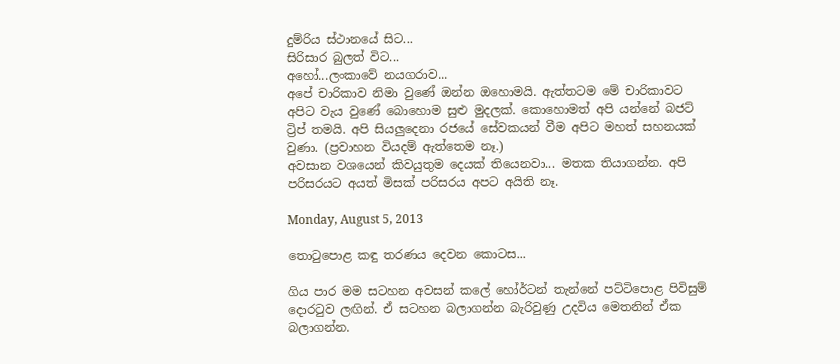දුම්රිය ස්ථානයේ සිට...
සිරිසාර බුලත් විට...
අහෝ...ලංකාවේ නයගරාව...
අපේ චාරිකාව නිමා වුණේ ඔන්න ඔහොමයි. ඇත්තටම මේ චාරිකාවට අපිට වැය වුණේ බොහොම සුළු මුදලක්. කොහොමත් අපි යන්නේ බජට් ට්‍රිප් තමයි. අපි සියලුදෙනා රජයේ සේවකයන් වීම අපිට මහත් සහනයක් වුණා. (ප්‍රවාහන වියදම් ඇත්තෙම නෑ.)
අවසාන වශයෙන් කිවයුතුම දෙයක් තියෙනවා... මතක තියාගන්න. අපි පරිසරයට අයත් මිසක් පරිසරය අපට අයිති නෑ.

Monday, August 5, 2013

තොටුපොළ කඳු තරණය දෙවන කොටස...

ගිය පාර මම සටහන අවසන් කලේ හෝර්ටන් තැන්නේ පට්ටිපොළ පිවිසුම් දොරටුව ලඟින්. ඒ සටහන බලාගන්න බැරිවුණු උදවිය මෙතනින් ඒක බලාගන්න.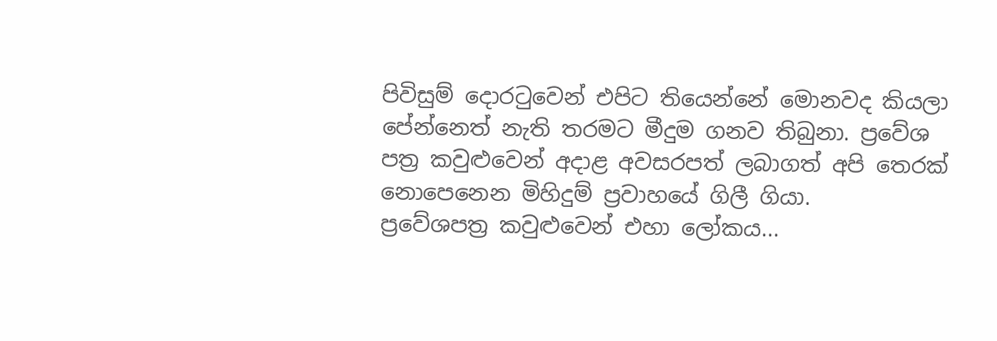පිවිසුම් දොරටුවෙන් එපිට තියෙන්නේ මොනවද කියලා පේන්නෙත් නැති තරමට මීදුම ගනව තිබුනා. ප්‍රවේශ පත්‍ර කවුළුවෙන් අදාළ අවසරපත් ලබාගත් අපි තෙරක් නොපෙනෙන මිහිදුම් ප්‍රවාහයේ ගිලී ගියා.
ප්‍රවේශපත්‍ර කවුළුවෙන් එහා ලෝකය...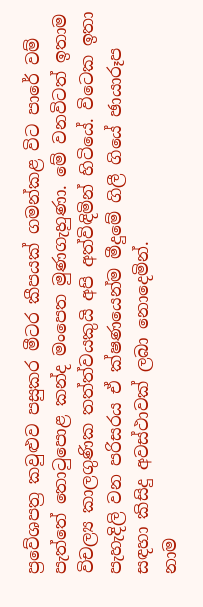ප්‍රවේශපත්‍ර කවුළුව පසුකර මීටර කීපයක් ගමන්කළ විට පාරේ වම් පැත්තේ තොටුපොළ කන්ද මංපෙත මුණගැහුණා. මේ වනවිටත් ඉතාම විචල්‍ය කාලගුණික තත්ත්වයකුයි අපි අත්විඳිමින් හිටියේ. විටෙක ඉතා පැහැදිලි වන පරිසරය ඒ ක්ෂණයෙන්ම මීදුමේ ගිලී ගියේ ඡායාරූප සඳහා කිසිදු අවස්ථාවක් ලබා නොදෙමින්.
නාම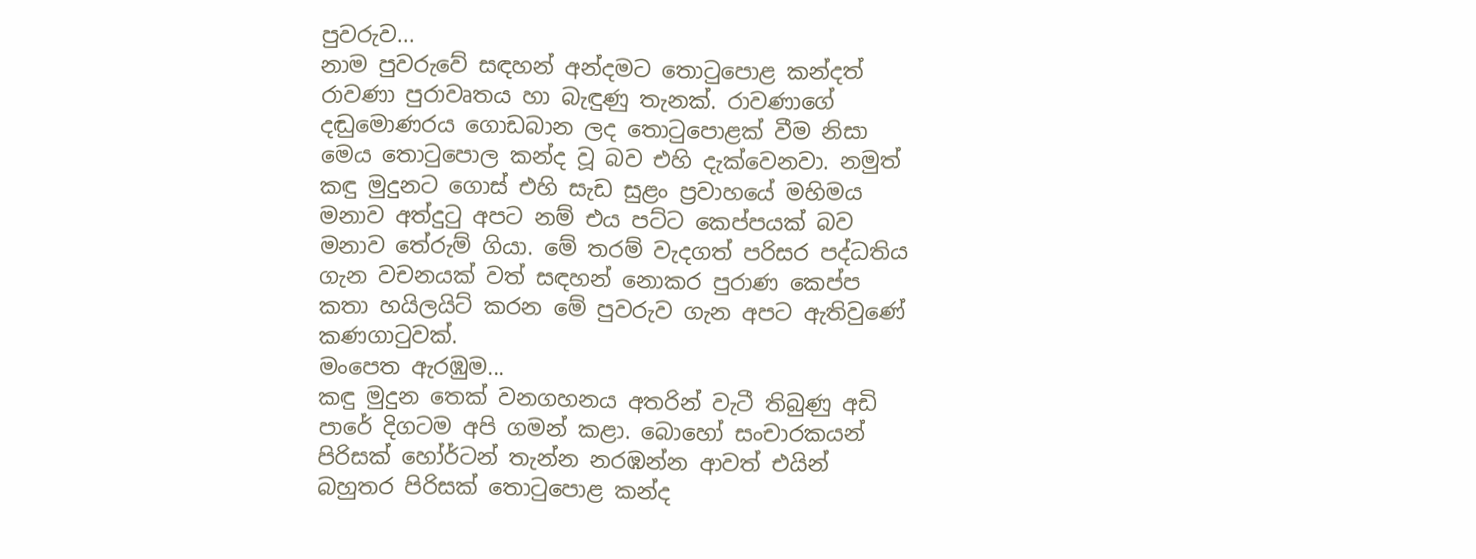පුවරුව...
නාම පුවරුවේ සඳහන් අන්දමට තොටුපොළ කන්දත් රාවණා පුරාවෘතය හා බැඳුණු තැනක්. රාවණාගේ දඬුමොණරය ගොඩබාන ලද තොටුපොළක් වීම නිසා මෙය තොටුපොල කන්ද වූ බව එහි දැක්වෙනවා. නමුත් කඳු මුදුනට ගොස් එහි සැඩ සුළං ප්‍රවාහයේ මහිමය මනාව අත්දුටු අපට නම් එය පට්ට කෙප්පයක් බව මනාව තේරුම් ගියා. මේ තරම් වැදගත් පරිසර පද්ධතිය ගැන වචනයක් වත් සඳහන් නොකර පුරාණ කෙප්ප කතා හයිලයිට් කරන මේ පුවරුව ගැන අපට ඇතිවුණේ කණගාටුවක්.
මංපෙත ඇරඹුම...
කඳු මුදුන තෙක් වනගහනය අතරින් වැටී තිබුණු අඩි පාරේ දිගටම අපි ගමන් කළා. බොහෝ සංචාරකයන් පිරිසක් හෝර්ටන් තැන්න නරඹන්න ආවත් එයින් බහුතර පිරිසක් තොටුපොළ කන්ද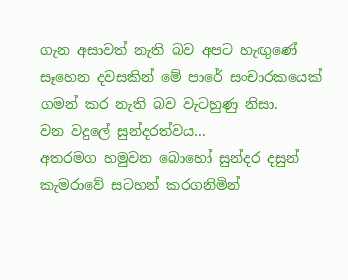ගැන අසාවත් නැති බව අපට හැඟුණේ සෑහෙන දවසකින් මේ පාරේ සංචාරකයෙක් ගමන් කර නැති බව වැටහුණු නිසා.
වන වදුලේ සුන්දරත්වය...
අතරමග හමුවන බොහෝ සුන්දර දසුන් කැමරාවේ සටහන් කරගනිමින්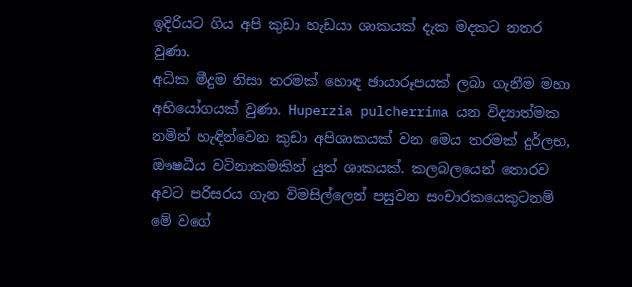ඉදිරියට ගිය අපි කුඩා හැඩයා ශාකයක් දැක මදකට නතර වුණා.
අධික මීදුම නිසා තරමක් හොඳ ඡායාරූපයක් ලබා ගැනීම මහා අභියෝගයක් වුණා. Huperzia pulcherrima යන විද්‍යාත්මක නමින් හැඳින්වෙන කුඩා අපිශාකයක් වන මෙය තරමක් දුර්ලභ, ඖෂධීය වටිනාකමකින් යුත් ශාකයක්. කලබලයෙන් තොරව අවට පරිසරය ගැන විමසිල්ලෙන් පසුවන සංචාරකයෙකුටනම් මේ වගේ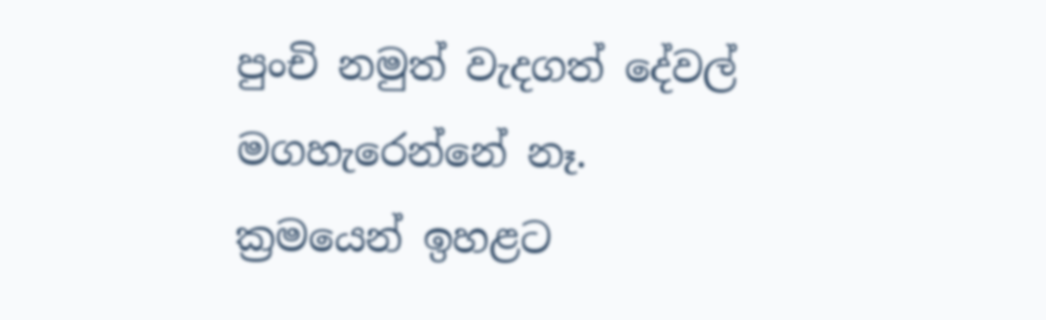පුංචි නමුත් වැදගත් දේවල් මගහැරෙන්නේ නෑ. ක්‍රමයෙන් ඉහළට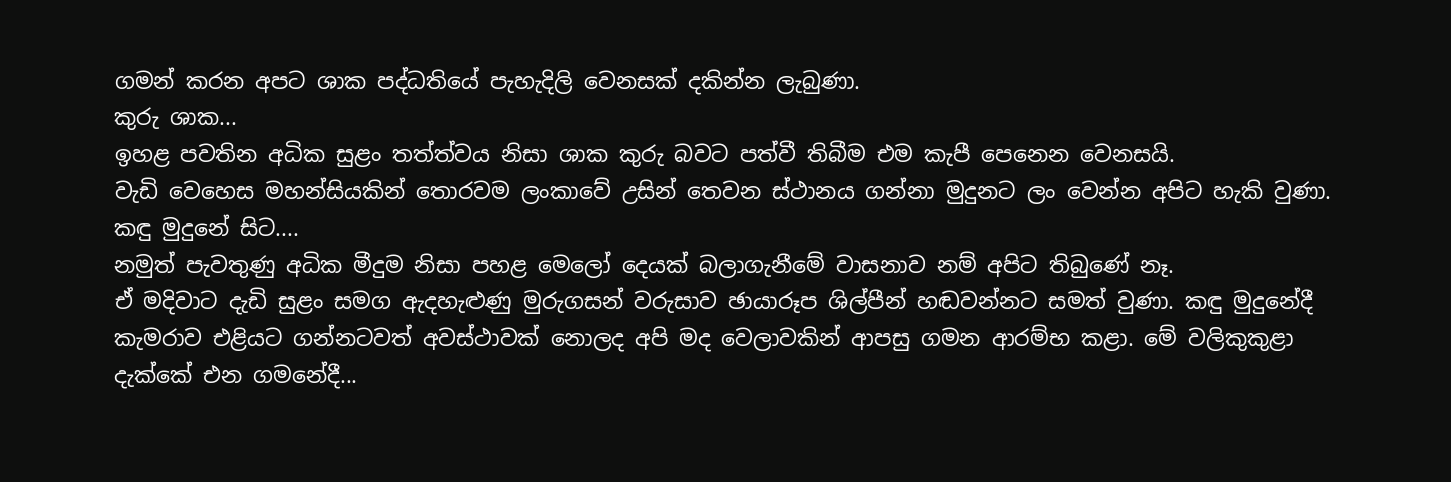ගමන් කරන අපට ශාක පද්ධතියේ පැහැදිලි වෙනසක් දකින්න ලැබුණා.
කුරු ශාක...
ඉහළ පවතින අධික සුළං තත්ත්වය නිසා ශාක කුරු බවට පත්වී තිබීම එම කැපී පෙනෙන වෙනසයි.
වැඩි වෙහෙස මහන්සියකින් තොරවම ලංකාවේ උසින් තෙවන ස්ථානය ගන්නා මුදුනට ලං වෙන්න අපිට හැකි වුණා.
කඳු මුදුනේ සිට....
නමුත් පැවතුණු අධික මීදුම නිසා පහළ මෙලෝ දෙයක් බලාගැනීමේ වාසනාව නම් අපිට තිබුණේ නෑ.
ඒ මදිවාට දැඩි සුළං සමග ඇදහැළුණු මුරුගසන් වරුසාව ඡායාරූප ශිල්පීන් හඬවන්නට සමත් වුණා. කඳු මුදුනේදී කැමරාව එළියට ගන්නටවත් අවස්ථාවක් නොලද අපි මද වෙලාවකින් ආපසු ගමන ආරම්භ කළා. මේ වලිකුකුළා දැක්කේ එන ගමනේදී...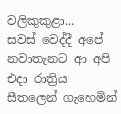වලිකුකුළා...
සවස් වෙද්දී අපේ නවාතැනට ආ අපි එදා රාත්‍රිය සීතලෙන් ගැහෙමින්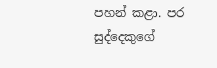පහන් කළා. පර සුද්දෙකුගේ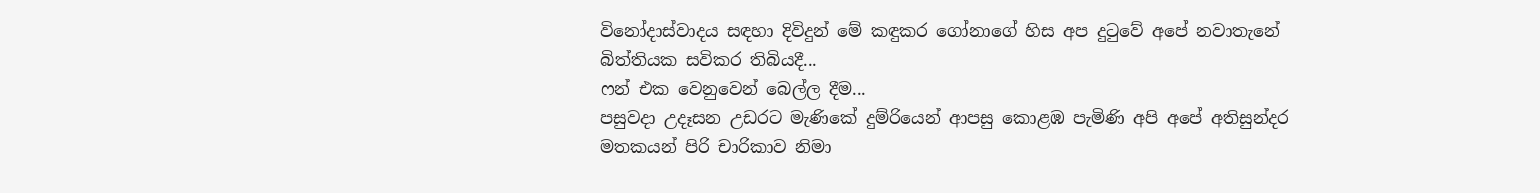විනෝදාස්වාදය සඳහා දිවිදුන් මේ කඳුකර ගෝනාගේ හිස අප දුටුවේ අපේ නවාතැනේ බිත්තියක සවිකර තිබියදී...
ෆන් එක වෙනුවෙන් බෙල්ල දීම...
පසුවදා උදෑසන උඩරට මැණිකේ දුම්රියෙන් ආපසු කොළඹ පැමිණි අපි අපේ අතිසුන්දර මතකයන් පිරි චාරිකාව නිමා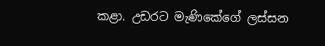කළා. උඩරට මැණිකේගේ ලස්සන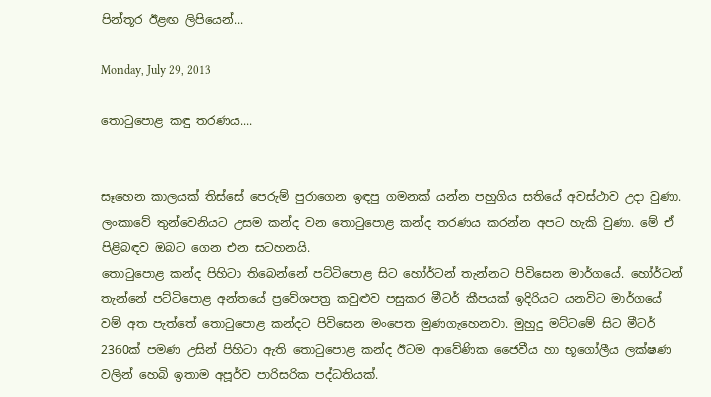පින්තූර ඊළඟ ලිපියෙන්...

Monday, July 29, 2013

තොටුපොළ කඳු තරණය....


සෑහෙන කාලයක් තිස්සේ පෙරුම් පුරාගෙන ඉඳපු ගමනක් යන්න පහුගිය සතියේ අවස්ථාව උදා වුණා. ලංකාවේ තුන්වෙනියට උසම කන්ද වන තොටුපොළ කන්ද තරණය කරන්න අපට හැකි වුණා. මේ ඒ පිළිබඳව ඔබට ගෙන එන සටහනයි.
තොටුපොළ කන්ද පිහිටා තිබෙන්නේ පට්ටිපොළ සිට හෝර්ටන් තැන්නට පිවිසෙන මාර්ගයේ. හෝර්ටන් තැන්නේ පට්ටිපොළ අන්තයේ ප්‍රවේශපත්‍ර කවුළුව පසුකර මීටර් කීපයක් ඉදිරියට යනවිට මාර්ගයේ වම් අත පැත්තේ තොටුපොළ කන්දට පිවිසෙන මංපෙත මුණගැහෙනවා. මුහුදු මට්ටමේ සිට මීටර් 2360ක් පමණ උසින් පිහිටා ඇති තොටුපොළ කන්ද ඊටම ආවේණික ජෛවීය හා භූගෝලීය ලක්ෂණ වලින් හෙබි ඉතාම අපූර්ව පාරිසරික පද්ධතියක්.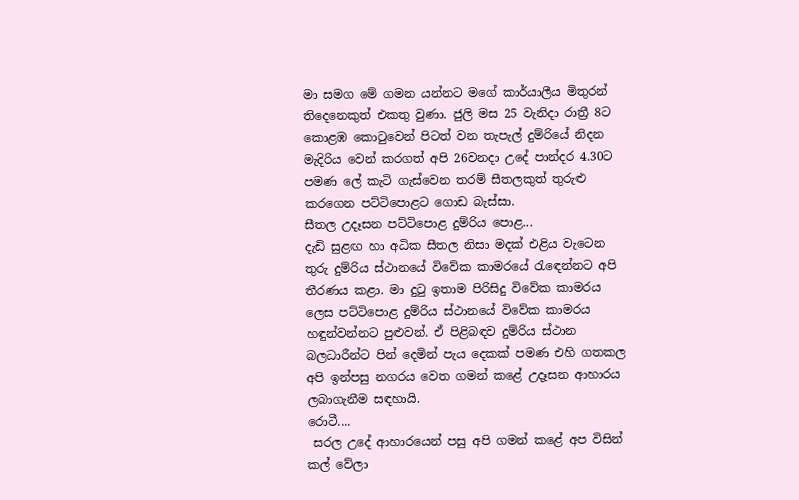මා සමග මේ ගමන යන්නට මගේ කාර්යාලීය මිතුරන් තිදෙනෙකුත් එකතු වුණා. ජුලි මස 25 වැනිදා රාත්‍රී 8ට කොළඹ කොටුවෙන් පිටත් වන තැපැල් දුම්රියේ නිදන මැදිරිය වෙන් කරගත් අපි 26වනදා උදේ පාන්දර 4.30ට පමණ ලේ කැටි ගැස්වෙන තරම් සීතලකුත් තුරුළු කරගෙන පට්ටිපොළට ගොඩ බැස්සා.
සීතල උදෑසන පට්ටිපොළ දුම්රිය පොළ...
දැඩි සුළඟ හා අධික සීතල නිසා මදක් එළිය වැටෙන තුරු දුම්රිය ස්ථානයේ විවේක කාමරයේ රැඳෙන්නට අපි තීරණය කළා. මා දුටු ඉතාම පිරිසිදු විවේක කාමරය ලෙස පට්ටිපොළ දුම්රිය ස්ථානයේ විවේක කාමරය හඳුන්වන්නට පුළුවන්. ඒ පිළිබඳව දුම්රිය ස්ථාන බලධාරීන්ට පින් දෙමින් පැය දෙකක් පමණ එහි ගතකල අපි ඉන්පසු නගරය වෙත ගමන් කළේ උදෑසන ආහාරය ලබාගැනීම සඳහායි.
රොටී....
 සරල උදේ ආහාරයෙන් පසු අපි ගමන් කළේ අප විසින් කල් වේලා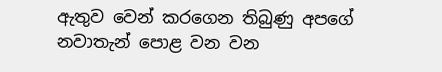ඇතුව වෙන් කරගෙන තිබුණු අපගේ නවාතැන් පොළ වන වන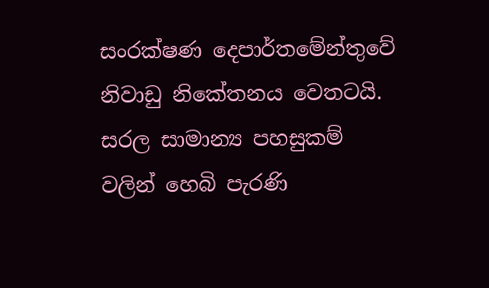සංරක්ෂණ දෙපාර්තමේන්තුවේ නිවාඩු නිකේතනය වෙතටයි. සරල සාමාන්‍ය පහසුකම් වලින් හෙබි පැරණි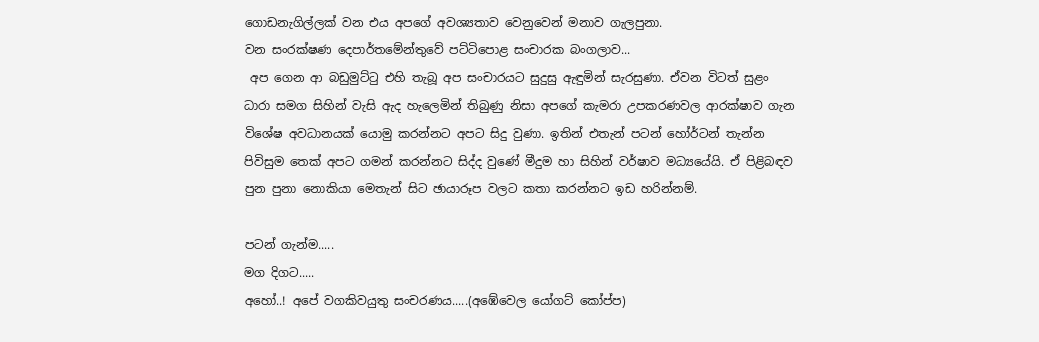ගොඩනැගිල්ලක් වන එය අපගේ අවශ්‍යතාව වෙනුවෙන් මනාව ගැලපුනා.
වන සංරක්ෂණ දෙපාර්තමේන්තුවේ පට්ටිපොළ සංචාරක බංගලාව...
 අප ගෙන ආ බඩුමුට්ටු එහි තැබූ අප සංචාරයට සුදුසු ඇඳුමින් සැරසුණා. ඒවන විටත් සුළං ධාරා සමග සිහින් වැසි ඇද හැලෙමින් තිබුණු නිසා අපගේ කැමරා උපකරණවල ආරක්ෂාව ගැන විශේෂ අවධානයක් යොමු කරන්නට අපට සිදු වුණා. ඉතින් එතැන් පටන් හෝර්ටන් තැන්න පිවිසුම තෙක් අපට ගමන් කරන්නට සිද්ද වුණේ මීදුම හා සිහින් වර්ෂාව මධ්‍යයේයි. ඒ පිළිබඳව පුන පුනා නොකියා මෙතැන් සිට ඡායාරූප වලට කතා කරන්නට ඉඩ හරින්නම්.

පටන් ගැන්ම.....
මග දිගට.....
අහෝ..! අපේ වගකිවයුතු සංචරණය.....(අඹේවෙල යෝගට් කෝප්ප)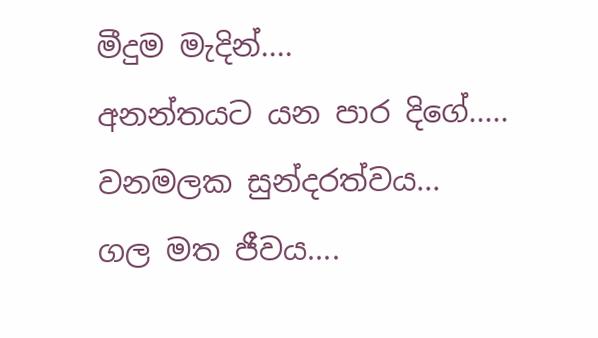මීදුම මැදින්....
අනන්තයට යන පාර දිගේ.....
වනමලක සුන්දරත්වය...
ගල මත ජීවය....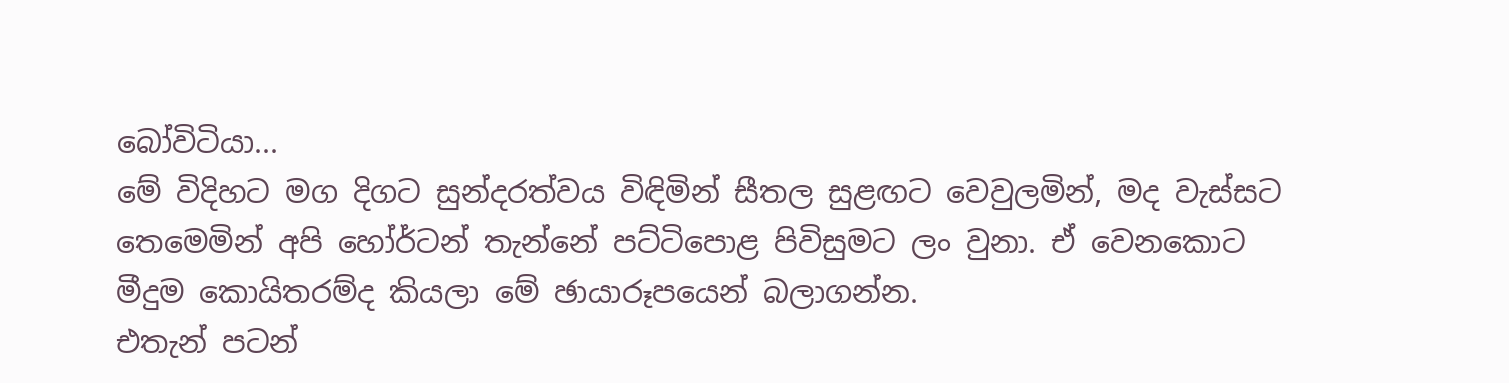බෝවිටියා...
මේ විදිහට මග දිගට සුන්දරත්වය විඳිමින් සීතල සුළඟට වෙවුලමින්, මද වැස්සට තෙමෙමින් අපි හෝර්ටන් තැන්නේ පට්ටිපොළ පිවිසුමට ලං වුනා. ඒ වෙනකොට මීදුම කොයිතරම්ද කියලා මේ ඡායාරූපයෙන් බලාගන්න.
එතැන් පටන්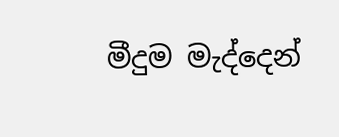මීදුම මැද්දෙන්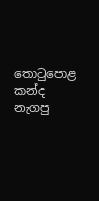තොටුපොළ කන්ද නැගපු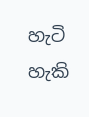හැටි හැකි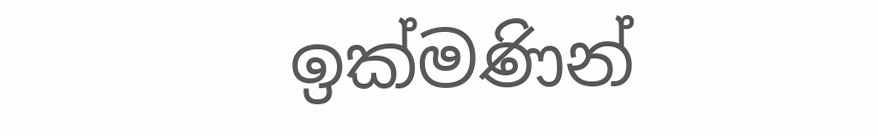ඉක්මණින්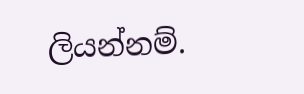ලියන්නම්.